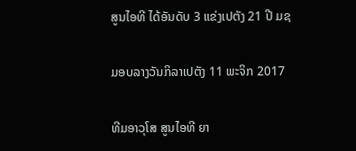ສູນໄອທີ ໄດ້ອັນດັບ 3 ແຂ່ງເປຕັງ 21 ປີ ມຊ

ມອບລາງວັນກິລາເປຕັງ 11 ພະຈິກ 2017

ທີມອາວຸໂສ ສູນໄອທີ ຍາ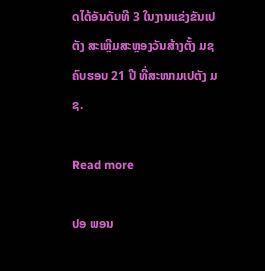ດໄດ້ອັນດັບທີ 3 ໃນງານແຂ່ງຂັນເປຕັງ ສະເຫຼີມສະຫຼອງວັນສ້າງຕັ້ງ ມຊ ຄົບຮອບ 21 ປີ ທີ່ສະໜາມເປຕັງ ມຊ.

Read more

ປອ ພອນ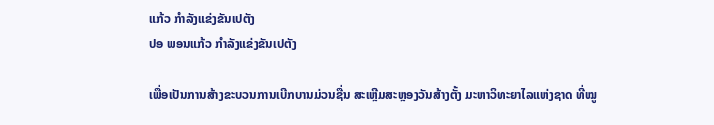ແກ້ວ ກຳລັງແຂ່ງຂັນເປຕັງ
ປອ ພອນແກ້ວ ກຳລັງແຂ່ງຂັນເປຕັງ

ເພື່ອເປັນການສ້າງຂະບວນການເບີກບານມ່ວນຊື່ນ ສະເຫຼີມສະຫຼອງວັນສ້າງຕັ້ງ ມະຫາວິທະຍາໄລແຫ່ງຊາດ ທີ່ໝູ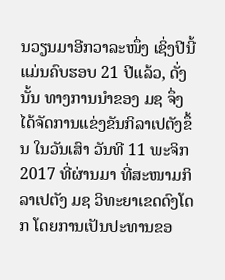ນວຽນມາອີກວາລະໜຶ່ງ ເຊິ່ງປີນີ້ ແມ່ນຄົບຮອບ 21 ປີແລ້ວ, ດັ່ງນັ້ນ ທາງການນຳຂອງ ມຊ ຈຶ່ງໄດ້ຈັດການແຂ່ງຂັນກິລາເປຕັງຂຶ້ນ ໃນວັນເສົາ ວັນທີ 11 ພະຈິກ 2017 ທີ່ຜ່ານມາ ທີ່ສະໜາມກິລາເປຕັງ ມຊ ວິທະຍາເຂດດົງໂດກ ໂດຍການເປັນປະທານຂອ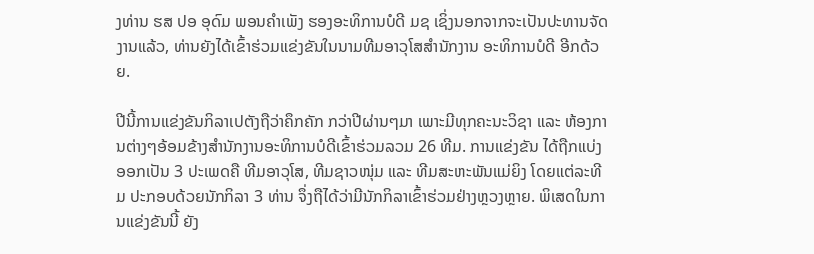ງທ່ານ ຮສ ປອ ອຸດົມ ພອນຄຳເພັງ ຮອງອະທິການບໍດີ ມຊ ເຊິ່ງນອກຈາກຈະເປັນປະທານຈັດງານແລ້ວ, ທ່ານຍັງໄດ້ເຂົ້າຮ່ວມແຂ່ງຂັນໃນນາມທີມອາວຸໂສສຳນັກງານ ອະທິການບໍດີ ອີກດ້ວຍ.

ປີນີ້ການແຂ່ງຂັນກິລາເປຕັງຖືວ່າຄຶກຄັກ ກວ່າປີຜ່ານໆມາ ເພາະມີທຸກຄະນະວິຊາ ແລະ ຫ້ອງການຕ່າງໆອ້ອມຂ້າງສຳນັກງານອະທິການບໍດີເຂົ້າຮ່ວມລວມ 26 ທີມ. ການແຂ່ງຂັນ ໄດ້ຖືກແບ່ງອອກເປັນ 3 ປະເພດຄື ທີມອາວຸໂສ, ທີມຊາວໜຸ່ມ ແລະ ທີມສະຫະພັນແມ່ຍິງ ໂດຍແຕ່ລະທີມ ປະກອບດ້ວຍນັກກິລາ 3 ທ່ານ ຈຶ່ງຖືໄດ້ວ່າມີນັກກິລາເຂົ້າຮ່ວມຢ່າງຫຼວງຫຼາຍ. ພິເສດໃນການແຂ່ງຂັນນີ້ ຍັງ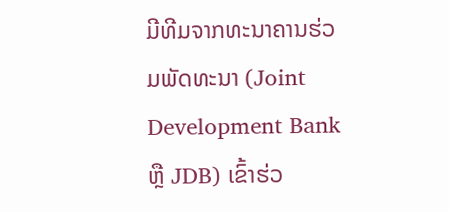ມີທີມຈາກທະນາຄານຮ່ວມພັດທະນາ (Joint Development Bank ຫຼື JDB) ເຂົ້າຮ່ວ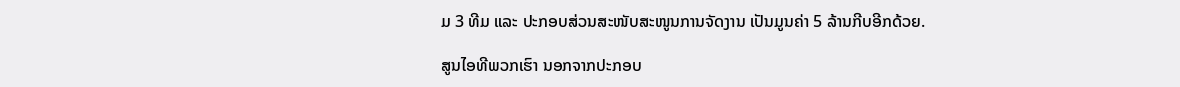ມ 3 ທີມ ແລະ ປະກອບສ່ວນສະໜັບສະໜູນການຈັດງານ ເປັນມູນຄ່າ 5 ລ້ານກີບອີກດ້ວຍ.

ສູນໄອທີພວກເຮົາ ນອກຈາກປະກອບ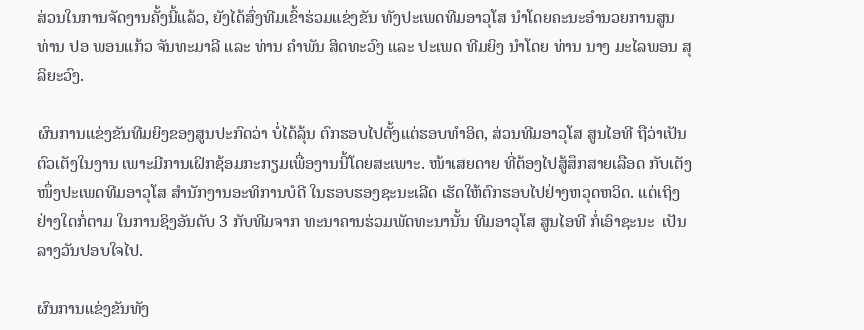ສ່ວນໃນການຈັດງານຄັ້ງນີ້ແລ້ວ, ຍັງໄດ້ສົ່ງທີມເຂົ້າຮ່ວມແຂ່ງຂັນ ທັງປະເພດທີມອາວຸໂສ ນຳໂດຍຄະນະອຳນວຍການສູນ ທ່ານ ປອ ພອນແກ້ວ ຈັນທະມາລີ ແລະ ທ່ານ ຄຳພັນ ສິດທະວົງ ແລະ ປະເພດ ທີມຍິງ ນຳໂດຍ ທ່ານ ນາງ ມະໄລພອນ ສຸລິຍະວົງ.

ຜົນການແຂ່ງຂັນທີມຍິງຂອງສູນປະກົດວ່າ ບໍ່ໄດ້ລຸ້ນ ຕົກຮອບໄປຕັ້ງແຕ່ຮອບທຳອິດ, ສ່ວນທີມອາວຸໂສ ສູນໄອທີ ຖືວ່າເປັນຕົວເຕັງໃນງານ ເພາະມີການເຝິກຊ້ອມກະກຽມເພື່ອງານນີ້ໂດຍສະເພາະ. ໜ້າເສຍດາຍ ທີ່ຕ້ອງໄປສູ້ສຶກສາຍເລືອດ ກັບເຕັງໜຶ່ງປະເພດທີມອາວຸໂສ ສຳນັກງານອະທິການບໍດີ ໃນຮອບຮອງຊະນະເລີດ ເຮັດໃຫ້ຕົກຮອບໄປຢ່າງຫວຸດຫວິດ. ແຕ່ເຖິງຢ່າງໃດກໍ່ຕາມ ໃນການຊິງອັນດັບ 3 ກັບທີມຈາກ ທະນາຄານຮ່ວມພັດທະນານັ້ນ ທີມອາວຸໂສ ສູນໄອທີ ກໍ່ເອົາຊະນະ  ເປັນລາງວັນປອບໃຈໄປ.

ຜົນການແຂ່ງຂັນທັງ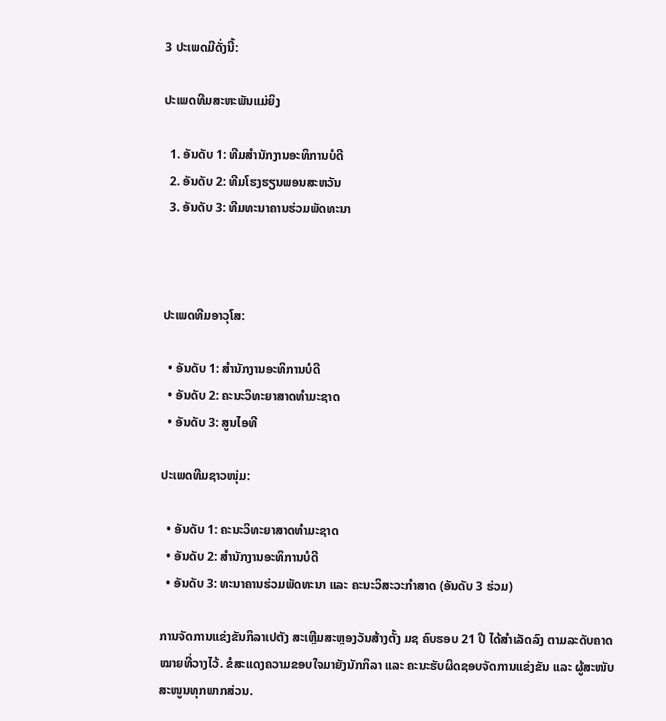3 ປະເພດມີດັ່ງນີ້:

ປະເພດທີມສະຫະພັນແມ່ຍິງ

  1. ອັນດັບ 1: ທີມສຳນັກງານອະທິການບໍດີ
  2. ອັນດັບ 2: ທີມໂຮງຮຽນພອນສະຫວັນ
  3. ອັນດັບ 3: ທີມທະນາຄານຮ່ວມພັດທະນາ



ປະເພດທີມອາວຸໂສ:

  • ອັນດັບ 1: ສຳນັກງານອະທິການບໍດີ
  • ອັນດັບ 2: ຄະນະວິທະຍາສາດທຳມະຊາດ
  • ອັນດັບ 3: ສູນໄອທີ

ປະເພດທີມຊາວໜຸ່ມ:

  • ອັນດັບ 1: ຄະນະວິທະຍາສາດທຳມະຊາດ
  • ອັນດັບ 2: ສຳນັກງານອະທິການບໍດີ
  • ອັນດັບ 3: ທະນາຄານຮ່ວມພັດທະນາ ແລະ ຄະນະວິສະວະກຳສາດ (ອັນດັບ 3 ຮ່ວມ)

ການຈັດການແຂ່ງຂັນກິລາເປຕັງ ສະເຫຼີມສະຫຼອງວັນສ້າງຕັ້ງ ມຊ ຄົບຮອບ 21 ປີ ໄດ້ສຳເລັດລົງ ຕາມລະດັບຄາດໝາຍທີ່ວາງໄວ້. ຂໍສະແດງຄວາມຂອບໃຈມາຍັງນັກກິລາ ແລະ ຄະນະຮັບຜິດຊອບຈັດການແຂ່ງຂັນ ແລະ ຜູ້ສະໜັບສະໜູນທຸກພາກສ່ວນ.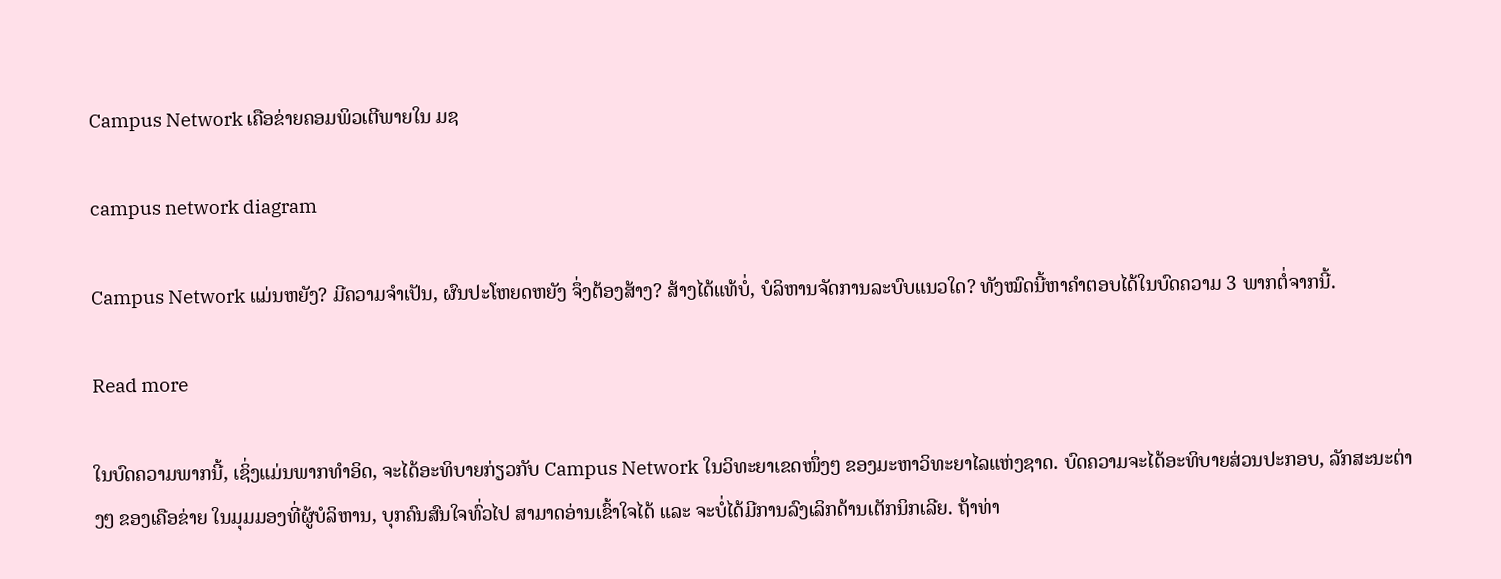Campus Network ເຄືອຂ່າຍຄອມພິວເຕີພາຍໃນ ມຊ

campus network diagram

Campus Network ແມ່ນຫຍັງ? ມີຄວາມຈຳເປັນ, ຜົນປະໂຫຍດຫຍັງ ຈຶ່ງຕ້ອງສ້າງ? ສ້າງໄດ້ແທ້ບໍ່, ບໍລິຫານຈັດການລະບົບແນວໃດ? ທັງໝົດນີ້ຫາຄຳຕອບໄດ້ໃນບົດຄວາມ 3 ພາກຕໍ່ຈາກນີ້.

Read more

ໃນບົດຄວາມພາກນີ້, ເຊິ່ງແມ່ນພາກທຳອິດ, ຈະໄດ້ອະທິບາຍກ່ຽວກັບ Campus Network ໃນວິທະຍາເຂດໜຶ່ງໆ ຂອງມະຫາວິທະຍາໄລແຫ່ງຊາດ. ບົດຄວາມຈະໄດ້ອະທິບາຍສ່ວນປະກອບ, ລັກສະນະຕ່າງໆ ຂອງເຄືອຂ່າຍ ໃນມຸມມອງທີ່ຜູ້ບໍລິຫານ, ບຸກຄົນສົນໃຈທົ່ວໄປ ສາມາດອ່ານເຂົ້າໃຈໄດ້ ແລະ ຈະບໍ່ໄດ້ມີການລົງເລິກດ້ານເຕັກນິກເລີຍ. ຖ້າທ່າ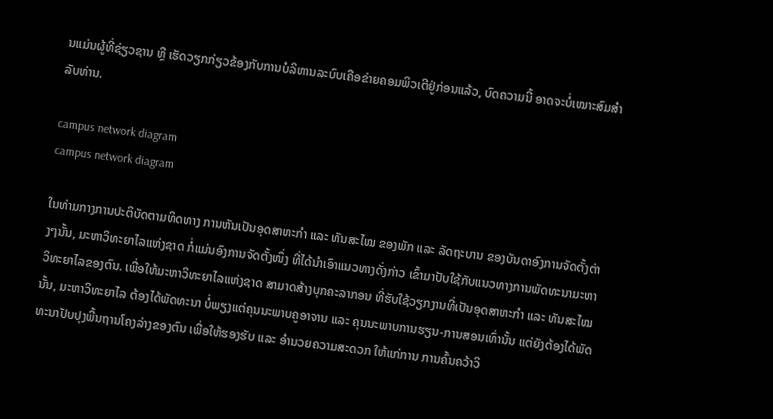ນແມ່ນຜູ້ທີ່ຊ່ຽວຊານ ຫຼື ເຮັດວຽກກ່ຽວຂ້ອງກັບການບໍລິຫານລະບົບເຄືອຂ່າຍຄອມພິວເຕີຢູ່ກ່ອນແລ້ວ, ບົດຄວາມນີ້ ອາດຈະບໍ່ເໝາະສົມສຳລັບທ່ານ.

campus network diagram
campus network diagram

ໃນທ່າມກາງການປະຕິບັດຕາມທິດທາງ ການຫັນເປັນອຸດສາຫະກຳ ແລະ ທັນສະໄໝ ຂອງພັກ ແລະ ລັດຖະບານ ຂອງບັນດາອົງການຈັດຕັ້ງຕ່າງໆນັ້ນ, ມະຫາວິທະຍາໄລແຫ່ງຊາດ ກໍ່ແມ່ນອົງການຈັດຕັ້ງໜຶ່ງ ທີ່ໄດ້ນຳເອົາແນວທາງດັ່ງກ່າວ ເຂົ້າມາປັບໃຊ້ກັບແນວທາງການພັດທະນາມະຫາວິທະຍາໄລຂອງຕົນ. ເພື່ອໃຫ້ມະຫາວິທະຍາໄລແຫ່ງຊາດ ສາມາດສ້າງບຸກຄະລາກອນ ທີ່ຮັບໃຊ້ວຽກງານທີ່ເປັນອຸດສາຫະກຳ ແລະ ທັນສະໄໝນັ້ນ, ມະຫາວິທະຍາໄລ ຕ້ອງໄດ້ພັດທະນາ ບໍ່ພຽງແຕ່ຄຸນນະພາບຄູອາຈານ ແລະ ຄຸນນະພາບການຮຽນ-ການສອນເທົ່ານັ້ນ ແຕ່ຍັງຕ້ອງໄດ້ພັດທະນາປັບປຸງພື້ນຖານໂຄງລ່າງຂອງຕົນ ເພື່ອໃຫ້ຮອງຮັບ ແລະ ອຳນວຍຄວາມສະດວກ ໃຫ້ແກ່ການ ການຄົ້ນຄວ້າວິ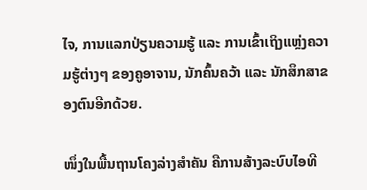ໄຈ, ການແລກປ່ຽນຄວາມຮູ້ ແລະ ການເຂົ້າເຖິງແຫຼ່ງຄວາມຮູ້ຕ່າງໆ ຂອງຄູອາຈານ, ນັກຄົ້ນຄວ້າ ແລະ ນັກສຶກສາຂອງຕົນອີກດ້ວຍ.

ໜຶ່ງໃນພື້ນຖານໂຄງລ່າງສຳຄັນ ຄືການສ້າງລະບົບໄອທີ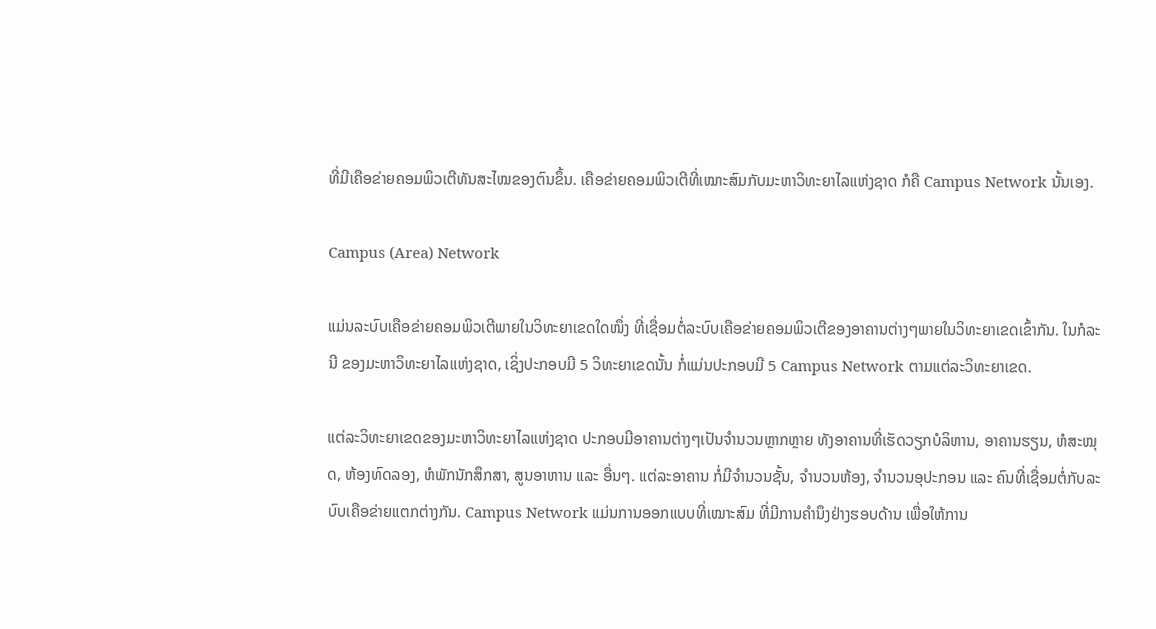ທີ່ມີເຄືອຂ່າຍຄອມພິວເຕີທັນສະໄໝຂອງຕົນຂຶ້ນ. ເຄືອຂ່າຍຄອມພິວເຕີທີ່ເໝາະສົມກັບມະຫາວິທະຍາໄລແຫ່ງຊາດ ກໍຄື Campus Network ນັ້ນເອງ.

Campus (Area) Network

ແມ່ນລະບົບເຄືອຂ່າຍຄອມພິວເຕີພາຍໃນວິທະຍາເຂດໃດໜຶ່ງ ທີ່ເຊື່ອມຕໍ່ລະບົບເຄືອຂ່າຍຄອມພິວເຕີຂອງອາຄານຕ່າງໆພາຍໃນວິທະຍາເຂດເຂົ້າກັນ. ໃນກໍລະນີ ຂອງມະຫາວິທະຍາໄລແຫ່ງຊາດ, ເຊິ່ງປະກອບມີ 5 ວິທະຍາເຂດນັ້ນ ກໍ່ແມ່ນປະກອບມີ 5 Campus Network ຕາມແຕ່ລະວິທະຍາເຂດ.

ແຕ່ລະວິທະຍາເຂດຂອງມະຫາວິທະຍາໄລແຫ່ງຊາດ ປະກອບມີອາຄານຕ່າງໆເປັນຈຳນວນຫຼາກຫຼາຍ ທັງອາຄານທີ່ເຮັດວຽກບໍລິຫານ, ອາຄານຮຽນ, ຫໍສະໝຸດ, ຫ້ອງທົດລອງ, ຫໍພັກນັກສຶກສາ, ສູນອາຫານ ແລະ ອື່ນໆ. ແຕ່ລະອາຄານ ກໍ່ມີຈຳນວນຊັ້ນ, ຈຳນວນຫ້ອງ, ຈຳນວນອຸປະກອນ ແລະ ຄົນທີ່ເຊື່ອມຕໍ່ກັບລະບົບເຄືອຂ່າຍແຕກຕ່າງກັນ. Campus Network ແມ່ນການອອກແບບທີ່ເໝາະສົມ ທີ່ມີການຄຳນຶງຢ່າງຮອບດ້ານ ເພື່ອໃຫ້ການ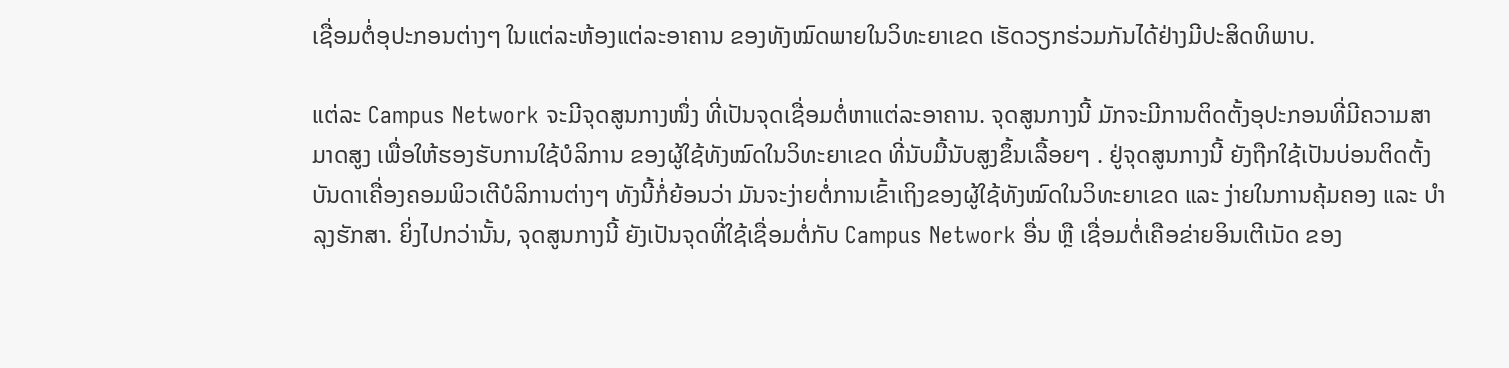ເຊື່ອມຕໍ່ອຸປະກອນຕ່າງໆ ໃນແຕ່ລະຫ້ອງແຕ່ລະອາຄານ ຂອງທັງໝົດພາຍໃນວິທະຍາເຂດ ເຮັດວຽກຮ່ວມກັນໄດ້ຢ່າງມີປະສິດທິພາບ.

ແຕ່ລະ Campus Network ຈະມີຈຸດສູນກາງໜຶ່ງ ທີ່ເປັນຈຸດເຊື່ອມຕໍ່ຫາແຕ່ລະອາຄານ. ຈຸດສູນກາງນີ້ ມັກຈະມີການຕິດຕັ້ງອຸປະກອນທີ່ມີຄວາມສາມາດສູງ ເພື່ອໃຫ້ຮອງຮັບການໃຊ້ບໍລິການ ຂອງຜູ້ໃຊ້ທັງໝົດໃນວິທະຍາເຂດ ທີ່ນັບມື້ນັບສູງຂຶ້ນເລື້ອຍໆ . ຢູ່ຈຸດສູນກາງນີ້ ຍັງຖືກໃຊ້ເປັນບ່ອນຕິດຕັ້ງບັນດາເຄື່ອງຄອມພິວເຕີບໍລິການຕ່າງໆ ທັງນີ້ກໍ່ຍ້ອນວ່າ ມັນຈະງ່າຍຕໍ່ການເຂົ້າເຖິງຂອງຜູ້ໃຊ້ທັງໝົດໃນວິທະຍາເຂດ ແລະ ງ່າຍໃນການຄຸ້ມຄອງ ແລະ ບຳລຸງຮັກສາ. ຍິ່ງໄປກວ່ານັ້ນ, ຈຸດສູນກາງນີ້ ຍັງເປັນຈຸດທີ່ໃຊ້ເຊື່ອມຕໍ່ກັບ Campus Network ອື່ນ ຫຼື ເຊື່ອມຕໍ່ເຄືອຂ່າຍອິນເຕີເນັດ ຂອງ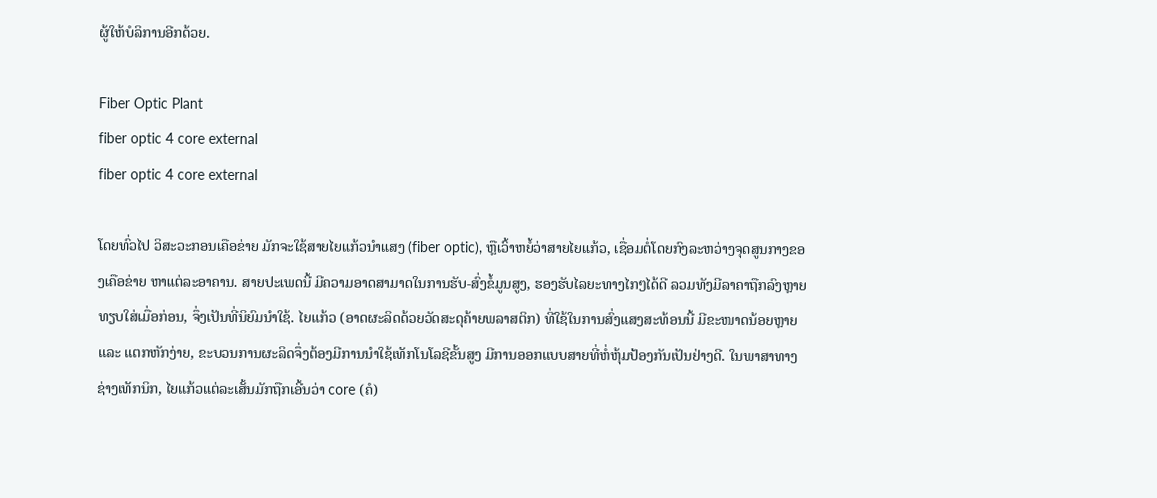ຜູ້ໃຫ້ບໍລິການອີກດ້ວຍ.

Fiber Optic Plant
fiber optic 4 core external
fiber optic 4 core external

ໂດຍທົ່ວໄປ ວິສະວະກອນເຄືອຂ່າຍ ມັກຈະໃຊ້ສາຍໄຍແກ້ວນຳແສງ (fiber optic), ຫຼືເວົ້າຫຍໍ້ວ່າສາຍໄຍແກ້ວ, ເຊື່ອມຕໍ່ໂດຍກົງລະຫວ່າງຈຸດສູນກາງຂອງເຄືອຂ່າຍ ຫາແຕ່ລະອາຄານ. ສາຍປະເພດນີ້ ມີຄວາມອາດສາມາດໃນການຮັບ-ສົ່ງຂໍ້ມູນສູງ, ຮອງຮັບໄລຍະທາງໄກໆໄດ້ດີ ລວມທັງມີລາຄາຖືກລົງຫຼາຍ ທຽບໃສ່ເມື່ອກ່ອນ, ຈຶ່ງເປັນທີ່ນິຍົມນຳໃຊ້. ໄຍແກ້ວ (ອາດຜະລິດດ້ວຍວັດສະດຸຄ້າຍພລາສຕິກ) ທີ່ໃຊ້ໃນການສົ່ງແສງສະທ້ອນນີ້ ມີຂະໜາດນ້ອຍຫຼາຍ ແລະ ແຕກຫັກງ່າຍ, ຂະບວນການຜະລິດຈຶ່ງຕ້ອງມີການນຳໃຊ້ເທັກໂນໂລຊີຂັ້ນສູງ ມີການອອກແບບສາຍທີ່ຫໍ່ຫຸ້ມປ້ອງກັນເປັນຢ່າງດີ. ໃນພາສາທາງຊ່າງເທັກນິກ, ໄຍແກ້ວແຕ່ລະເສັ້ນມັກຖືກເອີ້ນວ່າ core (ຄໍ)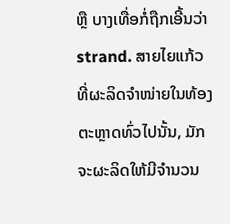ຫຼື ບາງເທື່ອກໍ່ຖືກເອີ້ນວ່າ strand. ສາຍໄຍແກ້ວທີ່ຜະລິດຈຳໜ່າຍໃນທ້ອງຕະຫຼາດທົ່ວໄປນັ້ນ, ມັກຈະຜະລິດໃຫ້ມີຈຳນວນ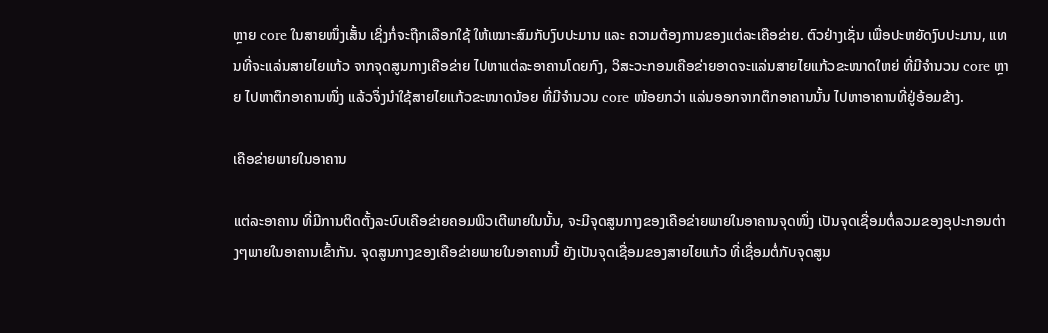ຫຼາຍ core ໃນສາຍໜຶ່ງເສັ້ນ ເຊິ່ງກໍ່ຈະຖືກເລືອກໃຊ້ ໃຫ້ເໝາະສົມກັບງົບປະມານ ແລະ ຄວາມຕ້ອງການຂອງແຕ່ລະເຄືອຂ່າຍ. ຕົວຢ່າງເຊັ່ນ ເພື່ອປະຫຍັດງົບປະມານ, ແທນທີ່ຈະແລ່ນສາຍໄຍແກ້ວ ຈາກຈຸດສູນກາງເຄືອຂ່າຍ ໄປຫາແຕ່ລະອາຄານໂດຍກົງ, ວິສະວະກອນເຄືອຂ່າຍອາດຈະແລ່ນສາຍໄຍແກ້ວຂະໜາດໃຫຍ່ ທີ່ມີຈຳນວນ core ຫຼາຍ ໄປຫາຕຶກອາຄານໜຶ່ງ ແລ້ວຈຶ່ງນຳໃຊ້ສາຍໄຍແກ້ວຂະໜາດນ້ອຍ ທີ່ມີຈຳນວນ core ໜ້ອຍກວ່າ ແລ່ນອອກຈາກຕຶກອາຄານນັ້ນ ໄປຫາອາຄານທີ່ຢູ່ອ້ອມຂ້າງ.

ເຄືອຂ່າຍພາຍໃນອາຄານ

ແຕ່ລະອາຄານ ທີ່ມີການຕິດຕັ້ງລະບົບເຄືອຂ່າຍຄອມພິວເຕີພາຍໃນນັ້ນ, ຈະມີຈຸດສູນກາງຂອງເຄືອຂ່າຍພາຍໃນອາຄານຈຸດໜຶ່ງ ເປັນຈຸດເຊື່ອມຕໍ່ລວມຂອງອຸປະກອນຕ່າງໆພາຍໃນອາຄານເຂົ້າກັນ. ຈຸດສູນກາງຂອງເຄືອຂ່າຍພາຍໃນອາຄານນີ້ ຍັງເປັນຈຸດເຊື່ອມຂອງສາຍໄຍແກ້ວ ທີ່ເຊື່ອມຕໍ່ກັບຈຸດສູນ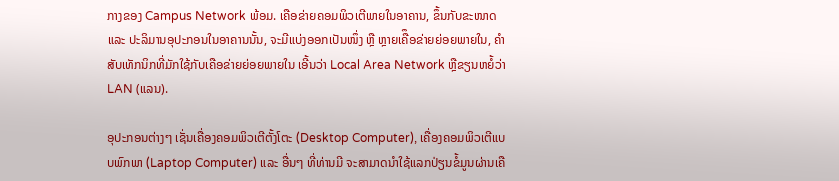ກາງຂອງ Campus Network ພ້ອມ. ເຄືອຂ່າຍຄອມພິວເຕີພາຍໃນອາຄານ, ຂຶ້ນກັບຂະໜາດ ແລະ ປະລິມານອຸປະກອນໃນອາຄານນັ້ນ, ຈະມີແບ່ງອອກເປັນໜຶ່ງ ຫຼື ຫຼາຍເຄືຶອຂ່າຍຍ່ອຍພາຍໃນ, ຄຳສັບເທັກນິກທີ່ມັກໃຊ້ກັບເຄືອຂ່າຍຍ່ອຍພາຍໃນ ເອີ້ນວ່າ Local Area Network ຫຼືຂຽນຫຍໍ້ວ່າ LAN (ແລນ).

ອຸປະກອນຕ່າງໆ ເຊັ່ນເຄື່ອງຄອມພິວເຕີຕັ້ງໂຕະ (Desktop Computer), ເຄື່ອງຄອມພິວເຕີແບບພົກພາ (Laptop Computer) ແລະ ອື່ນໆ ທີ່ທ່ານມີ ຈະສາມາດນຳໃຊ້ແລກປ່ຽນຂໍ້ມູນຜ່ານເຄື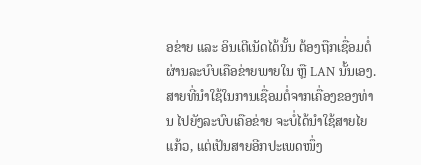ອຂ່າຍ ແລະ ອິນເຕີເນັດໄດ້ນັ້ນ ຕ້ອງຖືກເຊື່ອມຕໍ່ຜ່ານລະບົບເຄືອຂ່າຍພາຍໃນ ຫຼື LAN ນັ້ນເອງ. ສາຍທີ່ນຳໃຊ້ໃນການເຊື່ອມຕໍ່ຈາກເຄື່ອງຂອງທ່ານ ໄປຍັງລະບົບເຄືອຂ່າຍ ຈະບໍ່ໄດ້ນຳໃຊ້ສາຍໄຍແກ້ວ, ແຕ່ເປັນສາຍອີກປະເພດໜຶ່ງ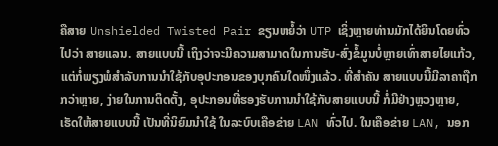ຄືສາຍ Unshielded Twisted Pair ຂຽນຫຍໍ້ວ່າ UTP ເຊິ່ງຫຼາຍທ່ານມັກໄດ້ຍິນໂດຍທົ່ວໄປວ່າ ສາຍແລນ. ສາຍແບບນີ້ ເຖິງວ່າຈະມີຄວາມສາມາດໃນການຮັບ-ສົ່ງຂໍ້ມູນບໍ່ຫຼາຍເທົ່າສາຍໄຍແກ້ວ, ແຕ່ກໍ່ພຽງພໍສຳລັບການນຳໃຊ້ກັບອຸປະກອນຂອງບຸກຄົນໃດໜຶ່ງແລ້ວ. ທີ່ສຳຄັນ ສາຍແບບນີ້ມີລາຄາຖືກກວ່າຫຼາຍ, ງ່າຍໃນການຕິດຕັ້ງ, ອຸປະກອນທີ່ຮອງຮັບການນຳໃຊ້ກັບສາຍແບບນີ້ ກໍ່ມີຢ່າງຫຼວງຫຼາຍ, ເຮັດໃຫ້ສາຍແບບນີ້ ເປັນທີ່ນິຍົມນຳໃຊ້ ໃນລະບົບເຄືອຂ່າຍ LAN ທົ່ວໄປ. ໃນເຄືອຂ່າຍ LAN, ນອກ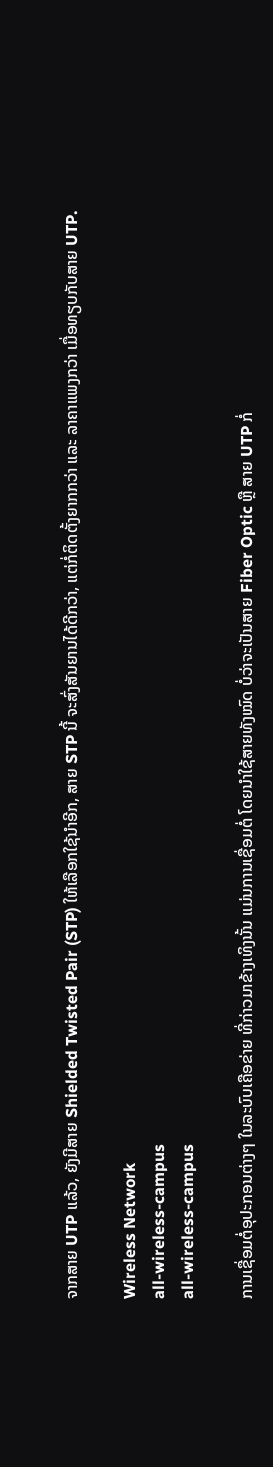ຈາກສາຍ UTP ແລ້ວ, ຍັງມີສາຍ Shielded Twisted Pair (STP) ໃຫ້ເລືອກໃຊ້ນຳອີກ, ສາຍ STP ນີ້ ຈະສົ່ງສັນຍານໄດ້ດີກວ່າ, ແຕ່ກໍ່ຕິດຕັ້ງຍາກກວ່າ ແລະ ລາຄາແພງກວ່າ ເມື່ອທຽບກັບສາຍ UTP.

Wireless Network
all-wireless-campus
all-wireless-campus

ການເຊື່ອມຕໍ່ອຸປະກອນຕ່າງໆ ໃນລະບົບເຄືອຂ່າຍ ທີ່ກ່າວມາຂ້າງເທິງນັ້ນ ແມ່ນການເຊື່ອມຕໍ່ ໂດຍນຳໃຊ້ສາຍທັງໝົດ ບໍ່ວ່າຈະເປັນສາຍ Fiber Optic ຫຼື ສາຍ UTP ກໍ່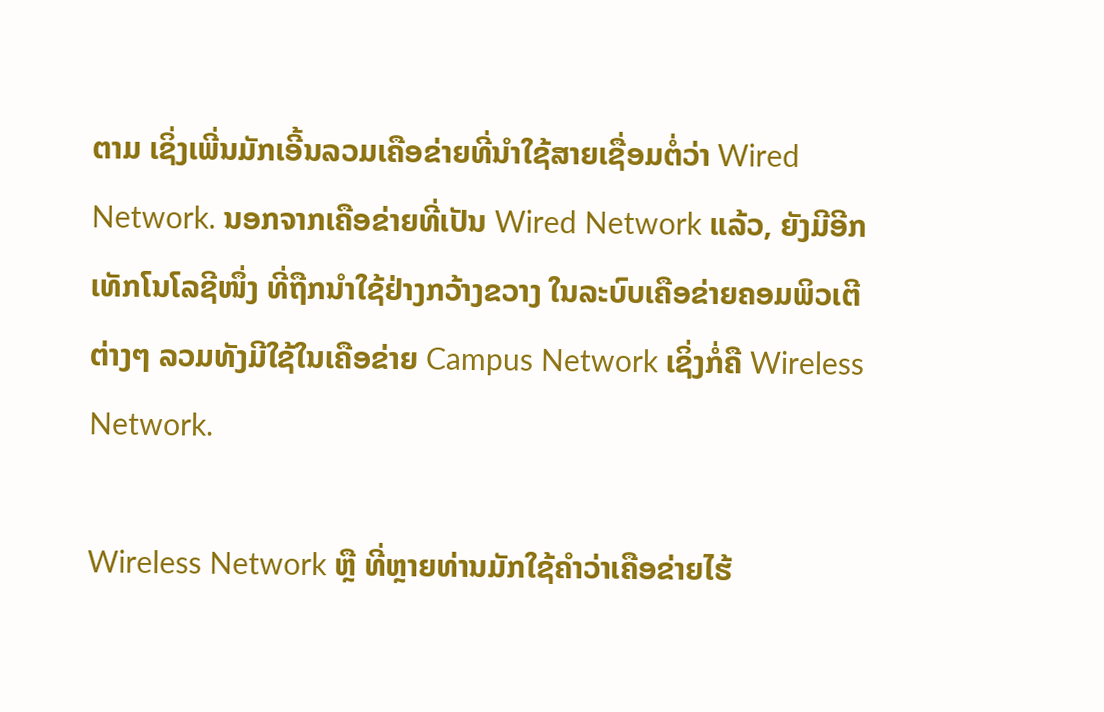ຕາມ ເຊິ່ງເພີ່ນມັກເອີ້ນລວມເຄືອຂ່າຍທີ່ນຳໃຊ້ສາຍເຊື່ອມຕໍ່ວ່າ Wired Network. ນອກຈາກເຄືອຂ່າຍທີ່ເປັນ Wired Network ແລ້ວ, ຍັງມີອີກເທັກໂນໂລຊີໜຶ່ງ ທີ່ຖືກນຳໃຊ້ຢ່າງກວ້າງຂວາງ ໃນລະບົບເຄືອຂ່າຍຄອມພິວເຕີຕ່າງໆ ລວມທັງມີໃຊ້ໃນເຄືອຂ່າຍ Campus Network ເຊິ່ງກໍ່ຄື Wireless Network.

Wireless Network ຫຼື ທີ່ຫຼາຍທ່ານມັກໃຊ້ຄຳວ່າເຄືອຂ່າຍໄຮ້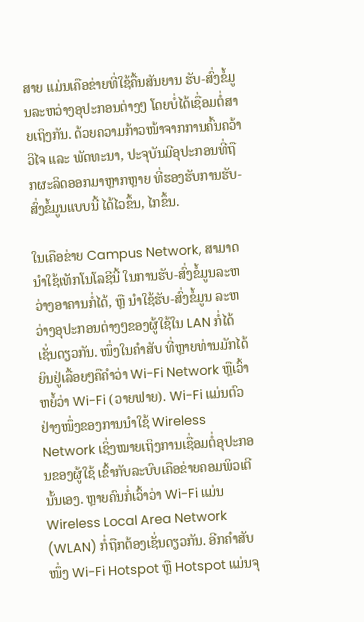ສາຍ ແມ່ນເຄືອຂ່າຍທີ່ໃຊ້ຄື້ນສັນຍານ ຮັບ-ສົ່ງຂໍ້ມູນລະຫວ່າງອຸປະກອນຕ່າງໆ ໂດຍບໍ່ໄດ້ເຊື່ອມຕໍ່ສາຍເຖິງກັນ. ດ້ວຍຄວາມກ້າວໜ້າຈາກການຄົ້ນຄວ້າວິໄຈ ແລະ ພັດທະນາ, ປະຈຸບັນມີອຸປະກອນທີ່ຖືກຜະລິດອອກມາຫຼາກຫຼາຍ ທີ່ຮອງຮັບການຮັບ-ສົ່ງຂໍ້ມູນແບບນີ້ ໄດ້ໄວຂຶ້ນ, ໄກຂຶ້ນ.

ໃນເຄືອຂ່າຍ Campus Network, ສາມາດນຳໃຊ້ເທັກໂນໂລຊີນີ້ ໃນການຮັບ-ສົ່ງຂໍ້ມູນລະຫວ່າງອາຄານກໍ່ໄດ້, ຫຼື ນຳໃຊ້ຮັບ-ສົ່ງຂໍ້ມູນ ລະຫວ່າງອຸປະກອນຕ່າງໆຂອງຜູ້ໃຊ້ໃນ LAN ກໍ່ໄດ້ເຊັ່ນດຽວກັນ. ໜຶ່ງໃນຄຳສັບ ທີ່ຫຼາຍທ່ານມັກໄດ້ຍິນຢູ່ເລື້ອຍໆຄືຄຳວ່າ Wi-Fi Network ຫຼືເວົ້າຫຍໍ້ວ່າ Wi-Fi (ວາຍຟາຍ). Wi-Fi ແມ່ນຕົວຢ່າງໜຶ່ງຂອງການນຳໃຊ້ Wireless Network ເຊິ່ງໝາຍເຖິງການເຊື່ອມຕໍ່ອຸປະກອນຂອງຜູ້ໃຊ້ ເຂົ້າກັບລະບົບເຄືອຂ່າຍຄອມພິວເຕີ ນັ້ນເອງ. ຫຼາຍຄົນກໍ່ເວົ້າວ່າ Wi-Fi ແມ່ນ Wireless Local Area Network (WLAN) ກໍ່ຖືກຕ້ອງເຊັ່ນດຽວກັນ. ອີກຄຳສັບໜຶ່ງ Wi-Fi Hotspot ຫຼື Hotspot ແມ່ນຈຸ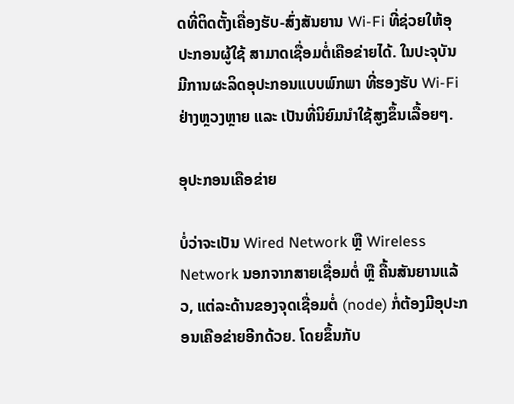ດທີ່ຕິດຕັ້ງເຄື່ອງຮັບ-ສົ່ງສັນຍານ Wi-Fi ທີ່ຊ່ວຍໃຫ້ອຸປະກອນຜູ້ໃຊ້ ສາມາດເຊື່ອມຕໍ່ເຄືອຂ່າຍໄດ້. ໃນປະຈຸບັນ ມີການຜະລິດອຸປະກອນແບບພົກພາ ທີ່ຮອງຮັບ Wi-Fi ຢ່າງຫຼວງຫຼາຍ ແລະ ເປັນທີ່ນິຍົມນຳໃຊ້ສູງຂຶ້ນເລື້ອຍໆ.

ອຸປະກອນເຄືອຂ່າຍ

ບໍ່ວ່າຈະເປັນ Wired Network ຫຼື Wireless Network ນອກຈາກສາຍເຊື່ອມຕໍ່ ຫຼື ຄື້ນສັນຍານແລ້ວ, ແຕ່ລະດ້ານຂອງຈຸດເຊື່ອມຕໍ່ (node) ກໍ່ຕ້ອງມີອຸປະກອນເຄືອຂ່າຍອີກດ້ວຍ. ໂດຍຂຶ້ນກັບ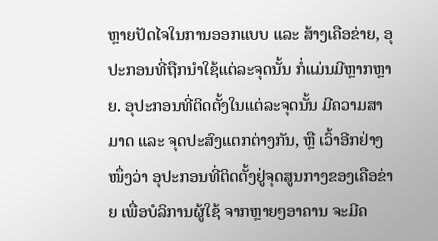ຫຼາຍປັດໄຈໃນການອອກແບບ ແລະ ສ້າງເຄືອຂ່າຍ, ອຸປະກອນທີ່ຖືກນຳໃຊ້ແຕ່ລະຈຸດນັ້ນ ກໍ່ແມ່ນມີຫຼາກຫຼາຍ. ອຸປະກອນທີ່ຕິດຕັ້ງໃນແຕ່ລະຈຸດນັ້ນ ມີຄວາມສາມາດ ແລະ ຈຸດປະສົງແຕກຕ່າງກັນ, ຫຼື ເວົ້າອີກຢ່າງໜຶ່ງວ່າ ອຸປະກອນທີ່ຕິດຕັ້ງຢູ່ຈຸດສູນກາງຂອງເຄືອຂ່າຍ ເພື່ອບໍລິການຜູ້ໃຊ້ ຈາກຫຼາຍໆອາຄານ ຈະມີຄ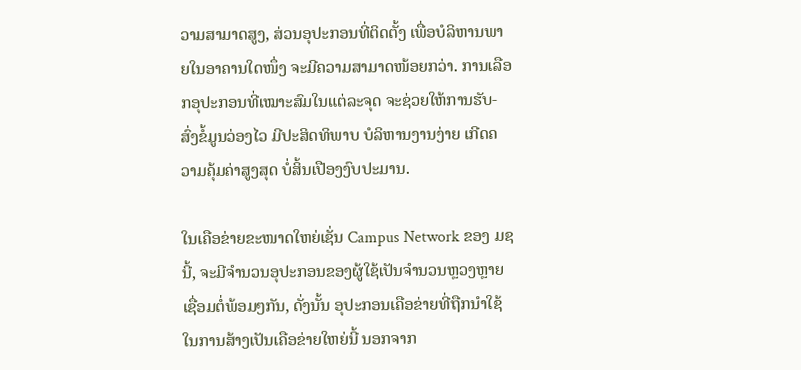ວາມສາມາດສູງ, ສ່ວນອຸປະກອນທີ່ຕິດຕັ້ງ ເພື່ອບໍລິຫານພາຍໃນອາຄານໃດໜຶ່ງ ຈະມີຄວາມສາມາດໜ້ອຍກວ່າ. ການເລືອກອຸປະກອນທີ່ເໝາະສົມໃນແຕ່ລະຈຸດ ຈະຊ່ວຍໃຫ້ການຮັບ-ສົ່ງຂໍ້ມູນວ່ອງໄວ ມີປະສິດທິພາບ ບໍລິຫານງານງ່າຍ ເກີດຄວາມຄຸ້ມຄ່າສູງສຸດ ບໍ່ສິ້ນເປືອງງົບປະມານ.

ໃນເຄືອຂ່າຍຂະໜາດໃຫຍ່ເຊັ່ນ Campus Network ຂອງ ມຊ ນີ້, ຈະມີຈຳນວນອຸປະກອນຂອງຜູ້ໃຊ້ເປັນຈຳນວນຫຼວງຫຼາຍເຊື່ອມຕໍ່ພ້ອມໆກັນ, ດັ່ງນັ້ນ ອຸປະກອນເຄືອຂ່າຍທີ່ຖືກນຳໃຊ້ ໃນການສ້າງເປັນເຄືອຂ່າຍໃຫຍ່ນີ້ ນອກຈາກ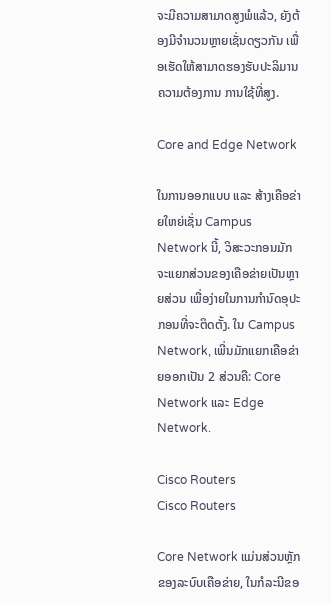ຈະມີຄວາມສາມາດສູງພໍແລ້ວ, ຍັງຕ້ອງມີຈຳນວນຫຼາຍເຊັ່ນດຽວກັນ ເພື່ອເຮັດໃຫ້ສາມາດຮອງຮັບປະລິມານຄວາມຕ້ອງການ ການໃຊ້ທີ່ສູງ.

Core and Edge Network

ໃນການອອກແບບ ແລະ ສ້າງເຄືອຂ່າຍໃຫຍ່ເຊັ່ນ Campus Network ນີ້, ວິສະວະກອນມັກຈະແຍກສ່ວນຂອງເຄືອຂ່າຍເປັນຫຼາຍສ່ວນ ເພື່ອງ່າຍໃນການກຳນົດອຸປະກອນທີ່ຈະຕິດຕັ້ງ. ໃນ Campus Network, ເພີ່ນມັກແຍກເຄືອຂ່າຍອອກເປັນ 2 ສ່ວນຄື: Core Network ແລະ Edge Network.

Cisco Routers
Cisco Routers

Core Network ແມ່ນສ່ວນຫຼັກຂອງລະບົບເຄືອຂ່າຍ, ໃນກໍລະນີຂອ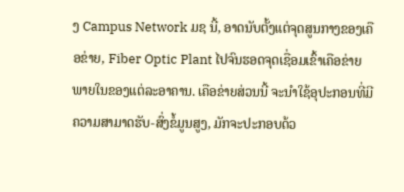ງ Campus Network ມຊ ນີ້, ອາດນັບຕັ້ງແຕ່ຈຸດສູນກາງຂອງເຄືອຂ່າຍ, Fiber Optic Plant ໄປຈົນຮອດຈຸດເຊື່ອມເຂົ້າເຄືອຂ່າຍພາຍໃນຂອງແຕ່ລະອາຄານ. ເຄືອຂ່າຍສ່ວນນີ້ ຈະນຳໃຊ້ອຸປະກອນທີ່ມີຄວາມສາມາດຮັບ-ສົ່ງຂໍ້ມູນສູງ, ມັກຈະປະກອບດ້ວ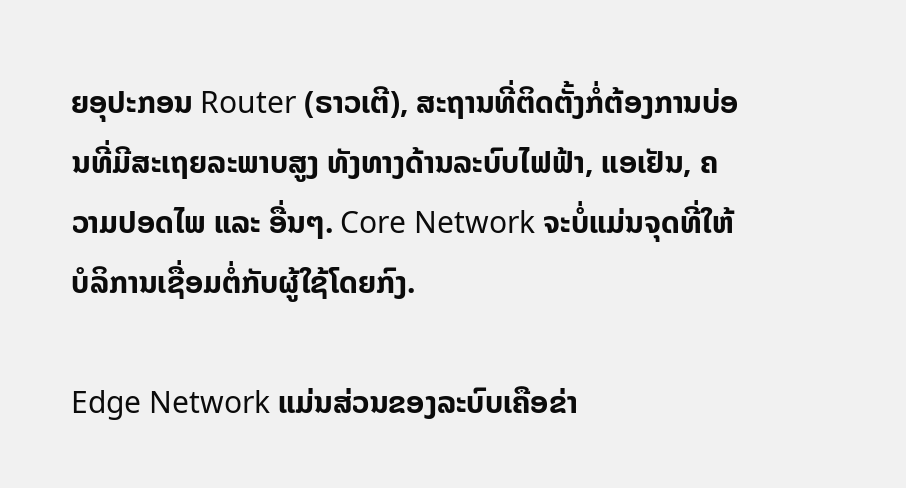ຍອຸປະກອນ Router (ຣາວເຕີ), ສະຖານທີ່ຕິດຕັ້ງກໍ່ຕ້ອງການບ່ອນທີ່ມີສະເຖຍລະພາບສູງ ທັງທາງດ້ານລະບົບໄຟຟ້າ, ແອເຢັນ, ຄວາມປອດໄພ ແລະ ອື່ນໆ. Core Network ຈະບໍ່ແມ່ນຈຸດທີ່ໃຫ້ບໍລິການເຊື່ອມຕໍ່ກັບຜູ້ໃຊ້ໂດຍກົງ.

Edge Network ແມ່ນສ່ວນຂອງລະບົບເຄືອຂ່າ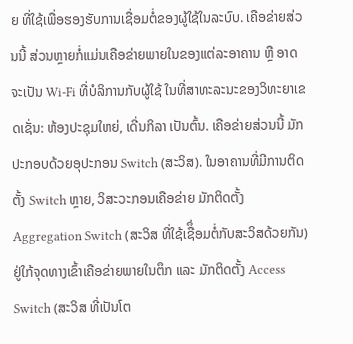ຍ ທີ່ໃຊ້ເພື່ອຮອງຮັບການເຊື່ອມຕໍ່ຂອງຜູ້ໃຊ້ໃນລະບົບ. ເຄືອຂ່າຍສ່ວນນີ້ ສ່ວນຫຼາຍກໍ່ແມ່ນເຄືອຂ່າຍພາຍໃນຂອງແຕ່ລະອາຄານ ຫຼື ອາດຈະເປັນ Wi-Fi ທີ່ບໍລິການກັບຜູ້ໃຊ້ ໃນທີ່ສາທະລະນະຂອງວິທະຍາເຂດເຊັ່ນ: ຫ້ອງປະຊຸມໃຫຍ່, ເດີ່ນກິລາ ເປັນຕົ້ນ. ເຄືອຂ່າຍສ່ວນນີ້ ມັກປະກອບດ້ວຍອຸປະກອນ Switch (ສະວິສ). ໃນອາຄານທີ່ມີການຕິດຕັ້ງ Switch ຫຼາຍ, ວິສະວະກອນເຄືອຂ່າຍ ມັກຕິດຕັ້ງ Aggregation Switch (ສະວິສ ທີ່ໃຊ້ເຊືຶ່ອມຕໍ່ກັບສະວິສດ້ວຍກັນ) ຢູ່ໃກ້ຈຸດທາງເຂົ້າເຄືອຂ່າຍພາຍໃນຕຶກ ແລະ ມັກຕິດຕັ້ງ Access Switch (ສະວິສ ທີ່ເປັນໂຕ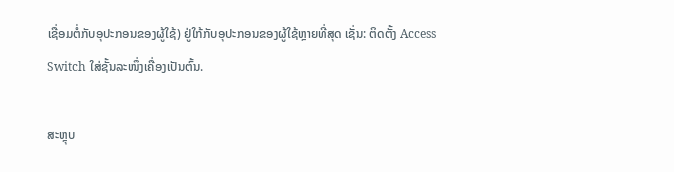ເຊື່ອມຕໍ່ກັບອຸປະກອນຂອງຜູ້ໃຊ້) ຢູ່ໃກ້ກັບອຸປະກອນຂອງຜູ້ໃຊ້ຫຼາຍທີ່ສຸດ ເຊັ່ນ: ຕິດຕັ້ງ Access Switch ໃສ່ຊັ້ນລະໜຶ່ງເຄື່ອງເປັນຕົ້ນ.

ສະຫຼຸບ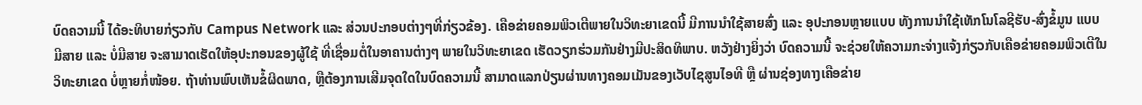ບົດຄວາມນີ້ ໄດ້ອະທິບາຍກ່ຽວກັບ Campus Network ແລະ ສ່ວນປະກອບຕ່າງໆທີ່ກ່ຽວຂ້ອງ. ເຄືອຂ່າຍຄອມພິວເຕີພາຍໃນວິທະຍາເຂດນີ້ ມີການນຳໃຊ້ສາຍສົ່ງ ແລະ ອຸປະກອນຫຼາຍແບບ ທັງການນຳໃຊ້ເທັກໂນໂລຊີຮັບ-ສົ່ງຂໍ້ມູນ ແບບມີສາຍ ແລະ ບໍ່ມີສາຍ ຈະສາມາດເຮັດໃຫ້ອຸປະກອນຂອງຜູ້ໃຊ້ ທີ່ເຊື່ອມຕໍ່ໃນອາຄານຕ່າງໆ ພາຍໃນວິທະຍາເຂດ ເຮັດວຽກຮ່ວມກັນຢ່າງມີປະສິດທິພາບ. ຫວັງຢ່າງຍິ່ງວ່າ ບົດຄວາມນີ້ ຈະຊ່ວຍໃຫ້ຄວາມກະຈ່າງແຈ້ງກ່ຽວກັບເຄືອຂ່າຍຄອມພິວເຕີໃນວິທະຍາເຂດ ບໍ່ຫຼາຍກໍ່ໜ້ອຍ. ຖ້າທ່ານພົບເຫັນຂໍ້ຜິດພາດ, ຫຼືຕ້ອງການເສີມຈຸດໃດໃນບົດຄວາມນີ້ ສາມາດແລກປ່ຽນຜ່ານທາງຄອມເມັນຂອງເວັບໄຊສູນໄອທີ ຫຼື ຜ່ານຊ່ອງທາງເຄືອຂ່າຍ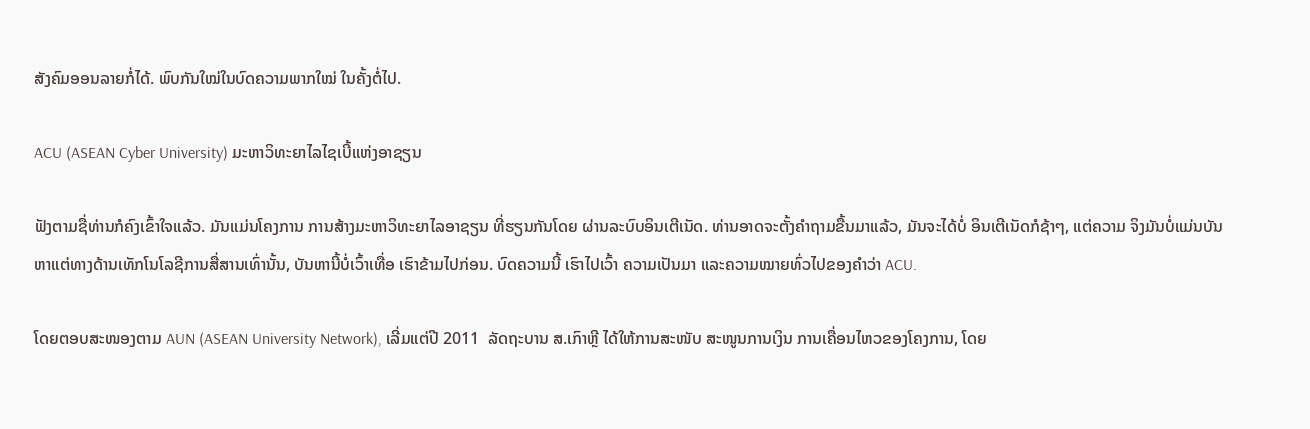ສັງຄົມອອນລາຍກໍ່ໄດ້. ພົບກັນໃໝ່ໃນບົດຄວາມພາກໃໝ່ ໃນຄັ້ງຕໍ່ໄປ.

ACU (ASEAN Cyber University) ມະຫາວິທະຍາໄລໄຊເບີ້ແຫ່ງອາຊຽນ

ຟັງຕາມຊື່ທ່ານກໍຄົງເຂົ້າໃຈແລ້ວ. ມັນແມ່ນໂຄງການ ການສ້າງມະຫາວິທະຍາໄລອາຊຽນ ທີ່ຮຽນກັນໂດຍ ຜ່ານລະບົບອິນເຕີເນັດ. ທ່ານອາດຈະຕັ້ງຄຳຖາມຂື້ນມາແລ້ວ, ມັນຈະໄດ້ບໍ່ ອິນເຕີເນັດກໍຊ້າໆ, ແຕ່ຄວາມ ຈິງມັນບໍ່ແມ່ນບັນຫາແຕ່ທາງດ້ານເທັກໂນໂລຊີການສື່ສານເທົ່ານັ້ນ, ບັນຫານີ້ບໍ່ເວົ້າເທື່ອ ເຮົາຂ້າມໄປກ່ອນ. ບົດຄວາມນີ້ ເຮົາໄປເວົ້າ ຄວາມເປັນມາ ແລະຄວາມໝາຍທົ່ວໄປຂອງຄຳວ່າ ACU.

ໂດຍຕອບສະໜອງຕາມ AUN (ASEAN University Network), ເລີ່ມແຕ່ປີ 2011  ລັດຖະບານ ສ.ເກົາຫຼີ ໄດ້ໃຫ້ການສະໜັບ ສະໜູນການເງິນ ການເຄື່ອນໄຫວຂອງໂຄງການ, ໂດຍ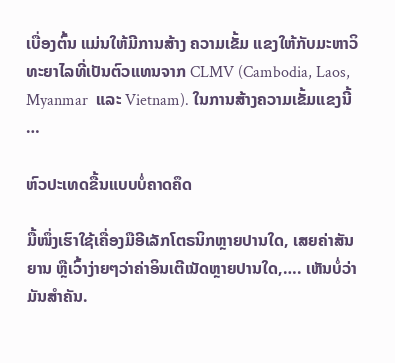ເບື່ອງຕົ້ນ ແມ່ນໃຫ້ມີການສ້າງ ຄວາມເຂັ້ມ ແຂງໃຫ້ກັບມະຫາວິທະຍາໄລທີ່ເປັນຕົວແທນຈາກ CLMV (Cambodia, Laos, Myanmar  ແລະ Vietnam). ໃນການສ້າງຄວາມເຂັ້ມແຂງນີ້ …

ຫົວປະເທດຂື້ນແບບບໍ່ຄາດຄຶດ

ມື້ໜຶ່ງເຮົາໃຊ້ເຄື່ອງມືອີເລັກໂຕຣນິກຫຼາຍປານໃດ, ເສຍຄ່າສັນຍານ ຫຼືເວົ້າງ່າຍໆວ່າຄ່າອິນເຕີເນັດຫຼາຍປານໃດ,…. ເຫັນບໍ່ວ່າມັນສຳຄັນ.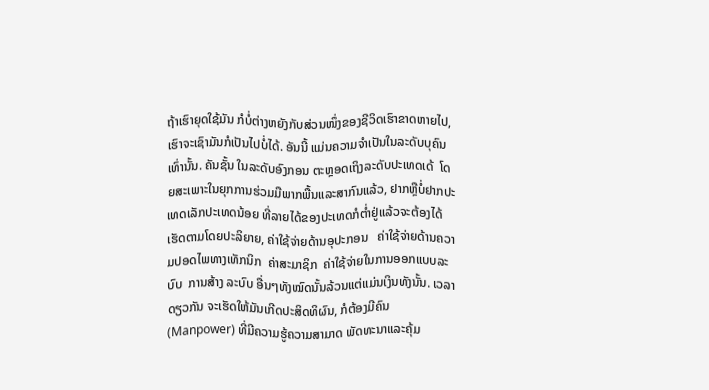ຖ້າເຮົາຍຸດໃຊ້ມັນ ກໍບໍ່ຕ່າງຫຍັງກັບສ່ວນໜຶ່ງຂອງຊີວິດເຮົາຂາດຫາຍໄປ,  ເຮົາຈະເຊົາມັນກໍເປັນໄປບໍ່ໄດ້. ອັນນີ້ ແມ່ນຄວາມຈຳເປັນໃນລະດັບບຸຄົນເທົ່ານັ້ນ. ຄັນຊັ້ນ ໃນລະດັບອົງກອນ ຕະຫຼອດເຖິງລະດັບປະເທດເດ້  ໂດຍສະເພາະໃນຍຸກການຮ່ວມມືພາກພື້ນແລະສາກົນແລ້ວ, ຢາກຫຼືບໍ່ຢາກປະເທດເລັກປະເທດນ້ອຍ ທີ່ລາຍໄດ້ຂອງປະເທດກໍຕ່ຳຢູ່ແລ້ວຈະຕ້ອງໄດ້ເຮັດຕາມໂດຍປະລິຍາຍ, ຄ່າໃຊ້ຈ່າຍດ້ານອຸປະກອນ   ຄ່າໃຊ້ຈ່າຍດ້ານຄວາມປອດໄພທາງເທັກນິກ  ຄ່າສະມາຊິກ  ຄ່າໃຊ້ຈ່າຍໃນການອອກແບບລະບົບ  ການສ້າງ ລະບົບ ອື່ນໆທັງໝົດນັ້ນລ້ວນແຕ່ແມ່ນເງິນທັງນັ້ນ. ເວລາດຽວກັນ ຈະເຮັດໃຫ້ມັນເກີດປະສິດທິຜົນ, ກໍຕ້ອງມີຄົນ (Manpower) ທີ່ມີຄວາມຮູ້ຄວາມສາມາດ ພັດທະນາແລະຄຸ້ມ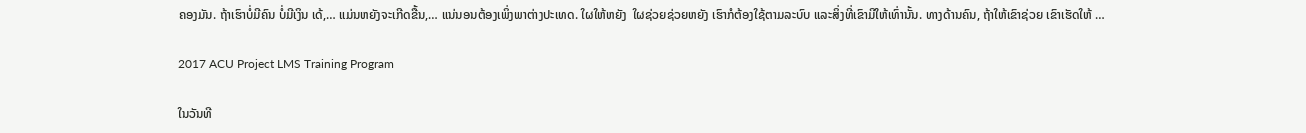ຄອງມັນ. ຖ້າເຮົາບໍ່ມີຄົນ ບໍ່ມີເງິນ ເດ້,… ແມ່ນຫຍັງຈະເກີດຂື້ນ,… ແນ່ນອນຕ້ອງເພິ່ງພາຕ່າງປະເທດ. ໃຜໃຫ້ຫຍັງ  ໃຜຊ່ວຍຊ່ວຍຫຍັງ ເຮົາກໍຕ້ອງໃຊ້ຕາມລະບົບ ແລະສິ່ງທີ່ເຂົາມີໃຫ້ເທົ່ານັ້ນ. ທາງດ້ານຄົນ, ຖ້າໃຫ້ເຂົາຊ່ວຍ ເຂົາເຮັດໃຫ້ …

2017 ACU Project LMS Training Program

ໃນວັນທີ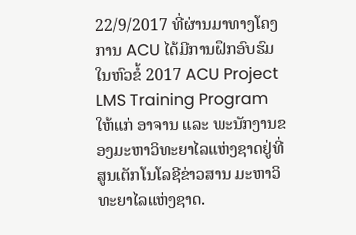22/9/2017 ທີ່ຜ່ານມາທາງໂຄງການ ACU ໄດ້ມີການຝຶກອົບຮົມໃນຫົວຂໍ້ 2017 ACU Project LMS Training Program ໃຫ້ແກ່ ອາຈານ ແລະ ພະນັກງານຂອງມະຫາວິທະຍາໄລແຫ່ງຊາດຢູ່ທີ່ສູນເຕັກໂນໂລຊີຂ່າວສານ ມະຫາວິທະຍາໄລແຫ່ງຊາດ.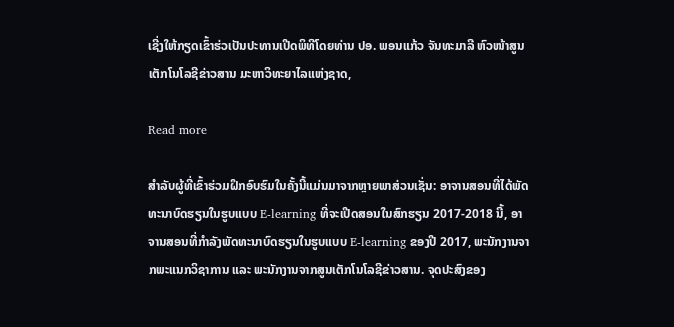ເຊີ່ງໃຫ້ກຽດເຂົ້າຮ່ວເປັນປະທານເປີດພິທີໂດຍທ່ານ ປອ. ພອນແກ້ວ ຈັນທະມາລີ ຫົວໜ້າສູນເຕັກໂນໂລຊີຂ່າວສານ ມະຫາວິທະຍາໄລແຫ່ງຊາດ,

Read more

ສຳລັບຜູ້ທີ່ເຂົ້າຮ່ວມຝຶກອົບຮົມໃນຄັ້ງນີ້ແມ່ນມາຈາກຫຼາຍພາສ່ວນເຊັ່ນ: ອາຈານສອນທີ່ໄດ້ພັດທະນາບົດຮຽນໃນຮູບແບບ E-learning ທີ່ຈະເປີດສອນໃນສົກຮຽນ 2017-2018 ນີ້, ອາຈານສອນທີ່ກຳລັງພັດທະນາບົດຮຽນໃນຮູບແບບ E-learning ຂອງປີ 2017, ພະນັກງານຈາກພະແນກວິຊາການ ແລະ ພະນັກງານຈາກສູນເຕັກໂນໂລຊີຂ່າວສານ. ຈຸດປະສົງຂອງ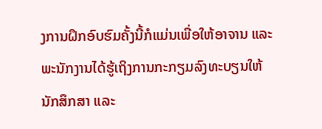ງການຝຶກອົບຮົມຄັ້ງນີ້ກໍແມ່ນເພື່ອໃຫ້ອາຈານ ແລະ ພະນັກງານໄດ້ຮູ້ເຖິງການກະກຽມລົງທະບຽນໃຫ້ນັກສຶກສາ ແລະ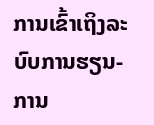ການເຂົ້າເຖິງລະບົບການຮຽນ-ການ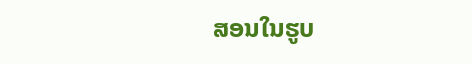ສອນໃນຮູບ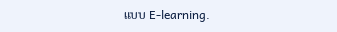ແບບ E-learning.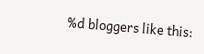%d bloggers like this: